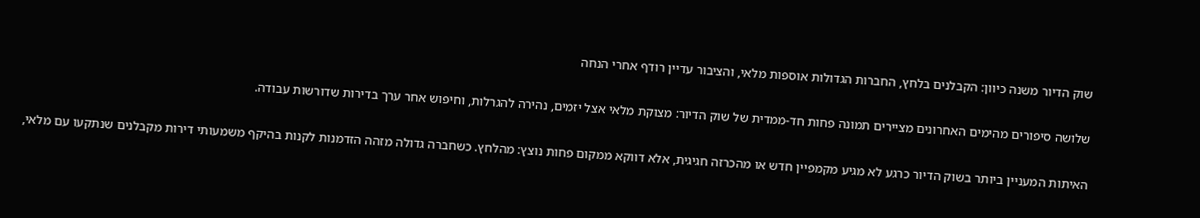שוק הדיור משנה כיוון: הקבלנים בלחץ, החברות הגדולות אוספות מלאי, והציבור עדיין רודף אחרי הנחה

שלושה סיפורים מהימים האחרונים מציירים תמונה פחות חד-ממדית של שוק הדיור: מצוקת מלאי אצל יזמים, נהירה להגרלות, וחיפוש אחר ערך בדירות שדורשות עבודה.

האיתות המעניין ביותר בשוק הדיור כרגע לא מגיע מקמפיין חדש או מהכרזה חגיגית, אלא דווקא ממקום פחות נוצץ: מהלחץ. כשחברה גדולה מזהה הזדמנות לקנות בהיקף משמעותי דירות מקבלנים שנתקעו עם מלאי,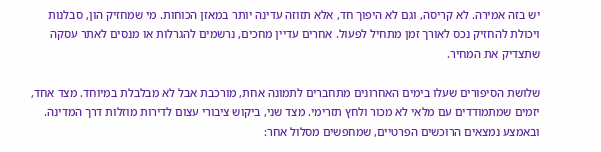יש בזה אמירה. לא קריסה, וגם לא היפוך חד, אלא תזוזה עדינה יותר במאזן הכוחות. מי שמחזיק הון, סבלנות ויכולת להחזיק נכס לאורך זמן מתחיל לפעול. אחרים עדיין מחכים, נרשמים להגרלות או מנסים לאתר עסקה שתצדיק את המחיר.

שלושת הסיפורים שעלו בימים האחרונים מתחברים לתמונה אחת, מורכבת אבל לא מבלבלת במיוחד. מצד אחד, יזמים שמתמודדים עם מלאי לא מכור ולחץ תזרימי. מצד שני, ביקוש ציבורי עצום לדירות מוזלות דרך המדינה. ובאמצע נמצאים הרוכשים הפרטיים, שמחפשים מסלול אחר: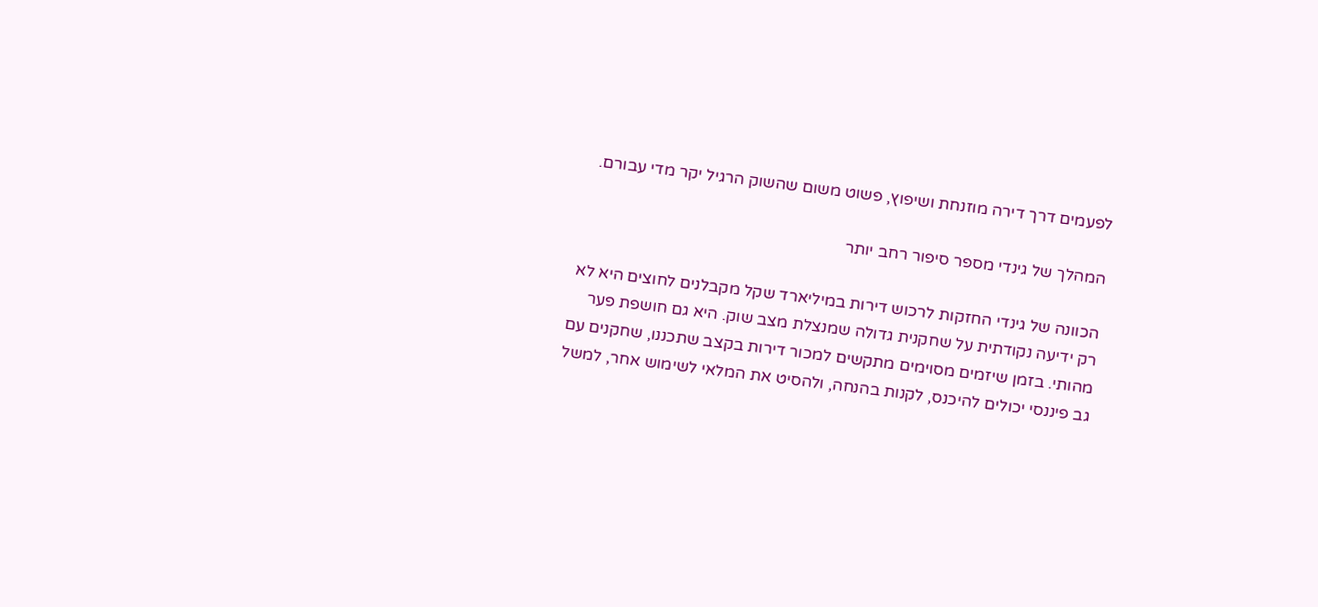לפעמים דרך דירה מוזנחת ושיפוץ, פשוט משום שהשוק הרגיל יקר מדי עבורם.

המהלך של גינדי מספר סיפור רחב יותר

הכוונה של גינדי החזקות לרכוש דירות במיליארד שקל מקבלנים לחוצים היא לא רק ידיעה נקודתית על שחקנית גדולה שמנצלת מצב שוק. היא גם חושפת פער מהותי. בזמן שיזמים מסוימים מתקשים למכור דירות בקצב שתכננו, שחקנים עם גב פיננסי יכולים להיכנס, לקנות בהנחה, ולהסיט את המלאי לשימוש אחר, למשל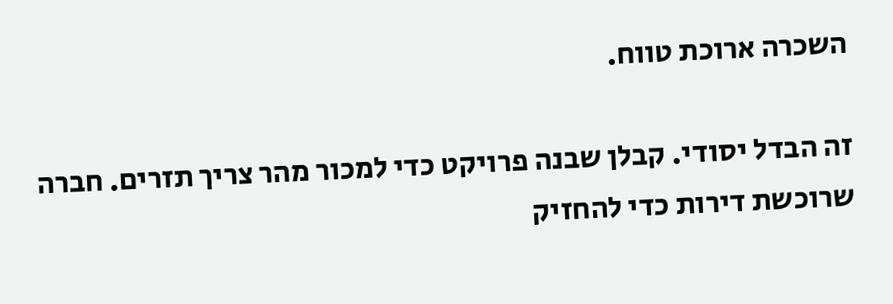השכרה ארוכת טווח.

זה הבדל יסודי. קבלן שבנה פרויקט כדי למכור מהר צריך תזרים. חברה שרוכשת דירות כדי להחזיק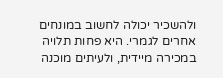ולהשכיר יכולה לחשוב במונחים אחרים לגמרי. היא פחות תלויה במכירה מיידית, ולעיתים מוכנה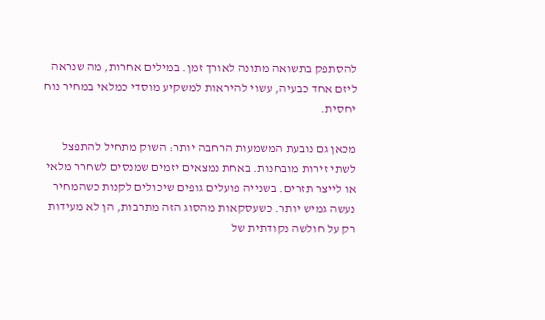להסתפק בתשואה מתונה לאורך זמן. במילים אחרות, מה שנראה ליזם אחד כבעיה, עשוי להיראות למשקיע מוסדי כמלאי במחיר נוח יחסית.

מכאן גם נובעת המשמעות הרחבה יותר: השוק מתחיל להתפצל לשתי זירות מובחנות. באחת נמצאים יזמים שמנסים לשחרר מלאי או לייצר תזרים. בשנייה פועלים גופים שיכולים לקנות כשהמחיר נעשה גמיש יותר. כשעסקאות מהסוג הזה מתרבות, הן לא מעידות רק על חולשה נקודתית של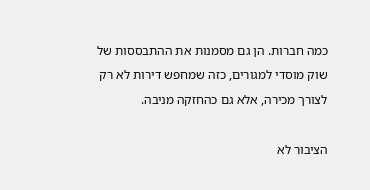כמה חברות. הן גם מסמנות את ההתבססות של שוק מוסדי למגורים, כזה שמחפש דירות לא רק לצורך מכירה, אלא גם כהחזקה מניבה.

הציבור לא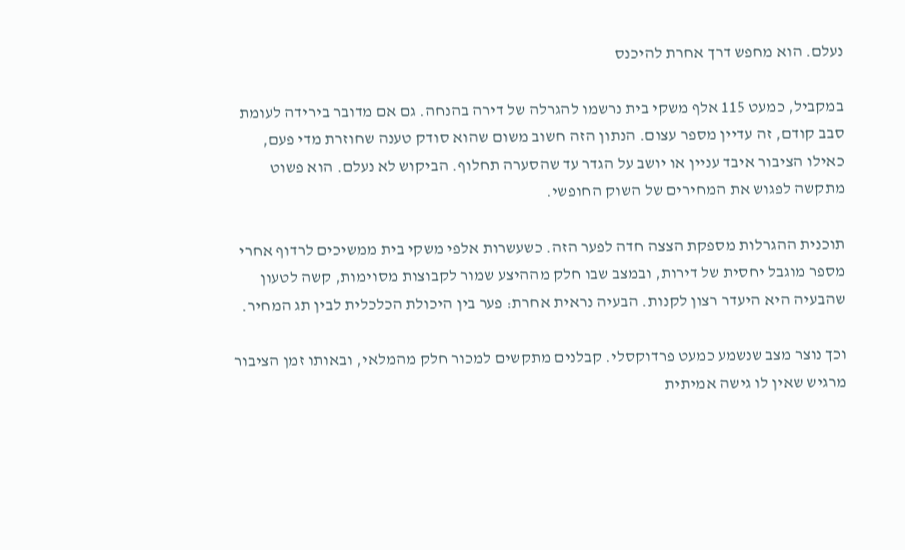נעלם. הוא מחפש דרך אחרת להיכנס

במקביל, כמעט 115 אלף משקי בית נרשמו להגרלה של דירה בהנחה. גם אם מדובר בירידה לעומת סבב קודם, זה עדיין מספר עצום. הנתון הזה חשוב משום שהוא סודק טענה שחוזרת מדי פעם, כאילו הציבור איבד עניין או יושב על הגדר עד שהסערה תחלוף. הביקוש לא נעלם. הוא פשוט מתקשה לפגוש את המחירים של השוק החופשי.

תוכנית ההגרלות מספקת הצצה חדה לפער הזה. כשעשרות אלפי משקי בית ממשיכים לרדוף אחרי מספר מוגבל יחסית של דירות, ובמצב שבו חלק מההיצע שמור לקבוצות מסוימות, קשה לטעון שהבעיה היא היעדר רצון לקנות. הבעיה נראית אחרת: פער בין היכולת הכלכלית לבין תג המחיר.

וכך נוצר מצב שנשמע כמעט פרדוקסלי. קבלנים מתקשים למכור חלק מהמלאי, ובאותו זמן הציבור מרגיש שאין לו גישה אמיתית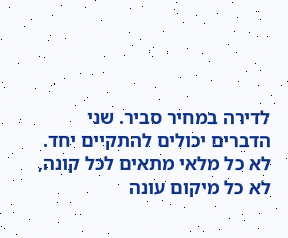לדירה במחיר סביר. שני הדברים יכולים להתקיים יחד. לא כל מלאי מתאים לכל קונה, לא כל מיקום עונה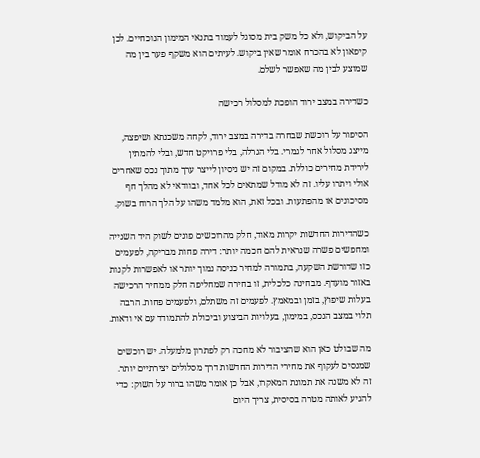על הביקוש, ולא כל משק בית מסוגל לעמוד בתנאי המימון הנוכחיים. לכן קיפאון לא בהכרח אומר שאין ביקוש. לעיתים הוא משקף פער בין מה שמוצע לבין מה שאפשר לשלם.

כשדירה במצב ירוד הופכת למסלול רכישה

הסיפור על רוכשת שבחרה בדירה במצב ירוד, לקחה משכנתא ושיפצה, מייצג מסלול אחר לגמרי. בלי הגרלה, בלי פרויקט חדש, ובלי להמתין לירידת מחירים כוללת. במקום זה יש ניסיון לייצר ערך מתוך נכס שאחרים אולי ויתרו עליו. זה לא מודל שמתאים לכל אחד, ובוודאי לא מהלך חף מסיכונים או מהפתעות. ובכל זאת, הוא מלמד משהו על הלך הרוח בשוק.

כשהדירות החדשות יקרות מאוד, חלק מהרוכשים פונים לשוק היד השנייה ומחפשים פשרה שנראית להם חכמה יותר: דירה פחות מבריקה, לפעמים כזו שדורשת השקעה, בתמורה למחיר כניסה נמוך יותר או לאפשרות לקנות באזור מועדף. מבחינה כלכלית, זו בחירה שמחליפה חלק ממחיר הרכישה בעלות שיפוץ, בזמן ובמאמץ. לפעמים זה משתלם, ולפעמים פחות. הרבה תלוי במצב הנכס, במימון, בעלויות הביצוע וביכולת להתמודד עם אי ודאות.

מה שבולט כאן הוא שהציבור לא מחכה רק לפתרון מלמעלה. יש רוכשים שמנסים לעקוף את מחירי הדירות החדשות דרך מסלולים יצירתיים יותר. זה לא משנה את תמונת המאקרו, אבל כן אומר משהו ברור על השוק: כדי להגיע לאותה מטרה בסיסית, צריך היום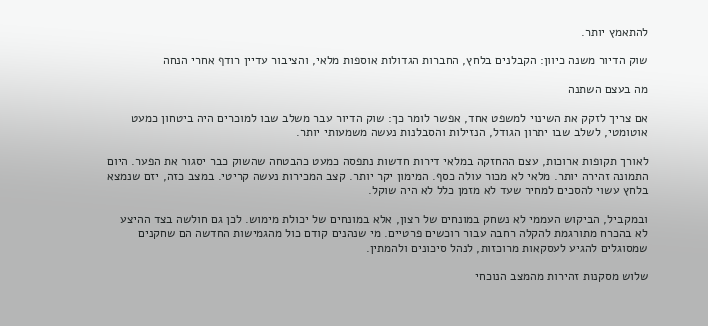להתאמץ יותר.

שוק הדיור משנה כיוון: הקבלנים בלחץ, החברות הגדולות אוספות מלאי, והציבור עדיין רודף אחרי הנחה

מה בעצם השתנה

אם צריך לזקק את השינוי למשפט אחד, אפשר לומר כך: שוק הדיור עבר משלב שבו למוכרים היה ביטחון כמעט אוטומטי, לשלב שבו יתרון הגודל, הנזילות והסבלנות נעשה משמעותי יותר.

לאורך תקופות ארוכות, עצם ההחזקה במלאי דירות חדשות נתפסה כמעט כהבטחה שהשוק כבר יסגור את הפער. היום התמונה זהירה יותר. מלאי לא מכור עולה כסף. המימון יקר יותר. קצב המכירות נעשה קריטי. במצב כזה, יזם שנמצא בלחץ עשוי להסכים למחיר שעד לא מזמן כלל לא היה שוקל.

ובמקביל, הביקוש העממי לא נשחק במונחים של רצון, אלא במונחים של יכולת מימוש. לכן גם חולשה בצד ההיצע לא בהכרח מתורגמת להקלה רחבה עבור רוכשים פרטיים. מי שנהנים קודם כול מהגמישות החדשה הם שחקנים שמסוגלים להגיע לעסקאות מרוכזות, לנהל סיכונים ולהמתין.

שלוש מסקנות זהירות מהמצב הנוכחי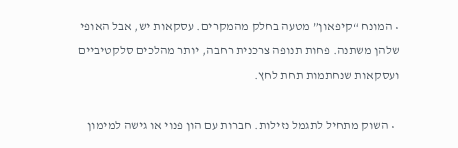• המונח “קיפאון” מטעה בחלק מהמקרים. עסקאות יש, אבל האופי שלהן משתנה. פחות תנופה צרכנית רחבה, יותר מהלכים סלקטיביים ועסקאות שנחתמות תחת לחץ.

  • השוק מתחיל לתגמל נזילות. חברות עם הון פנוי או גישה למימון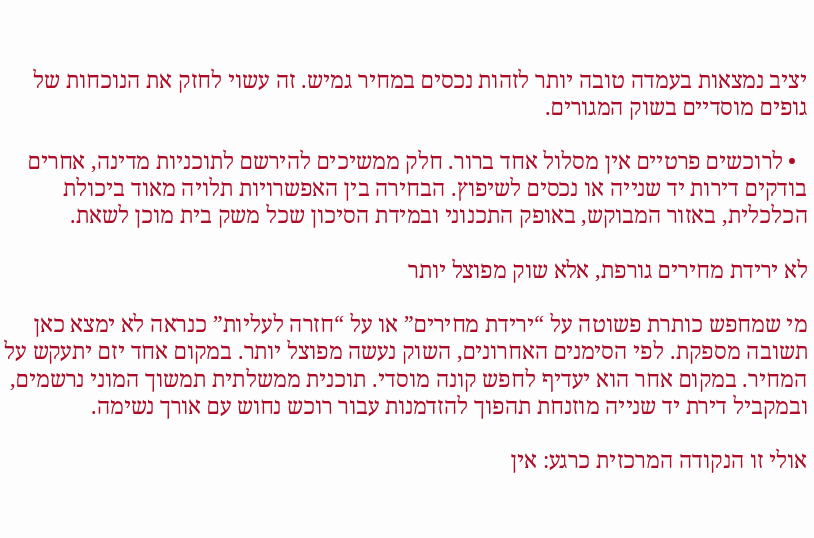יציב נמצאות בעמדה טובה יותר לזהות נכסים במחיר גמיש. זה עשוי לחזק את הנוכחות של גופים מוסדיים בשוק המגורים.

  • לרוכשים פרטיים אין מסלול אחד ברור. חלק ממשיכים להירשם לתוכניות מדינה, אחרים בודקים דירות יד שנייה או נכסים לשיפוץ. הבחירה בין האפשרויות תלויה מאוד ביכולת הכלכלית, באזור המבוקש, באופק התכנוני ובמידת הסיכון שכל משק בית מוכן לשאת.

לא ירידת מחירים גורפת, אלא שוק מפוצל יותר

מי שמחפש כותרת פשוטה על “ירידת מחירים” או על “חזרה לעליות” כנראה לא ימצא כאן תשובה מספקת. לפי הסימנים האחרונים, השוק נעשה מפוצל יותר. במקום אחד יזם יתעקש על המחיר. במקום אחר הוא יעדיף לחפש קונה מוסדי. תוכנית ממשלתית תמשוך המוני נרשמים, ובמקביל דירת יד שנייה מוזנחת תהפוך להזדמנות עבור רוכש נחוש עם אורך נשימה.

אולי זו הנקודה המרכזית כרגע: אין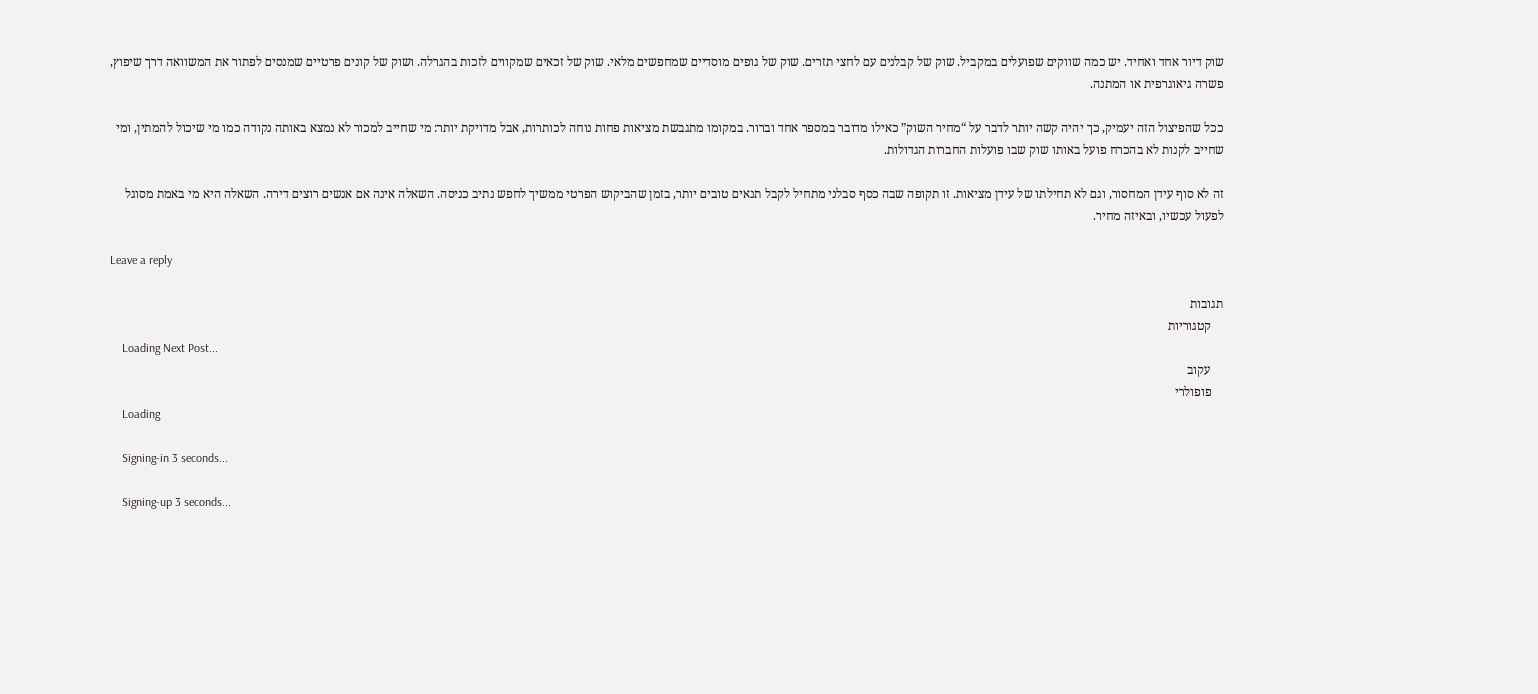שוק דיור אחד ואחיד. יש כמה שווקים שפועלים במקביל. שוק של קבלנים עם לחצי תזרים. שוק של גופים מוסדיים שמחפשים מלאי. שוק של זכאים שמקווים לזכות בהגרלה. ושוק של קונים פרטיים שמנסים לפתור את המשוואה דרך שיפוץ, פשרה גיאוגרפית או המתנה.

ככל שהפיצול הזה יעמיק, כך יהיה קשה יותר לדבר על “מחיר השוק” כאילו מדובר במספר אחד וברור. במקומו מתגבשת מציאות פחות נוחה לכותרות, אבל מדויקת יותר: מי שחייב למכור לא נמצא באותה נקודה כמו מי שיכול להמתין, ומי שחייב לקנות לא בהכרח פועל באותו שוק שבו פועלות החברות הגדולות.

זה לא סוף עידן המחסור, וגם לא תחילתו של עידן מציאות. זו תקופה שבה כסף סבלני מתחיל לקבל תנאים טובים יותר, בזמן שהביקוש הפרטי ממשיך לחפש נתיב כניסה. השאלה אינה אם אנשים רוצים דירה. השאלה היא מי באמת מסוגל לפעול עכשיו, ובאיזה מחיר.

Leave a reply

תגובות
    קטגוריות
    Loading Next Post...
    עקוב
    פופולרי
    Loading

    Signing-in 3 seconds...

    Signing-up 3 seconds...